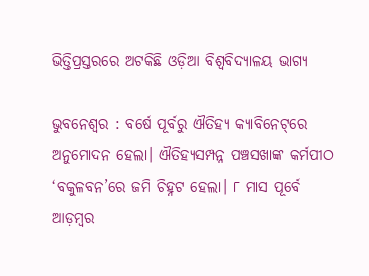ଭିତ୍ତିପ୍ରସ୍ତରରେ ଅଟକିଛି ଓଡ଼ିଆ ବିଶ୍ବବିଦ୍ୟାଳୟ ଭାଗ୍ୟ

ଭୁବନେଶ୍ବର : ବର୍ଷେ ପୂର୍ବରୁ ଐତିହ୍ୟ କ୍ୟାବିନେଟ୍‌ରେ ଅନୁମୋଦନ ହେଲା। ଐତିହ୍ୟସମ୍ପନ୍ନ ପଞ୍ଚସଖାଙ୍କ କର୍ମପୀଠ ‘ବକୁଳବନ’ରେ ଜମି ଚିହ୍ନଟ ହେଲା। ୮ ମାସ ପୂର୍ବେ ଆଡ଼ମ୍ବର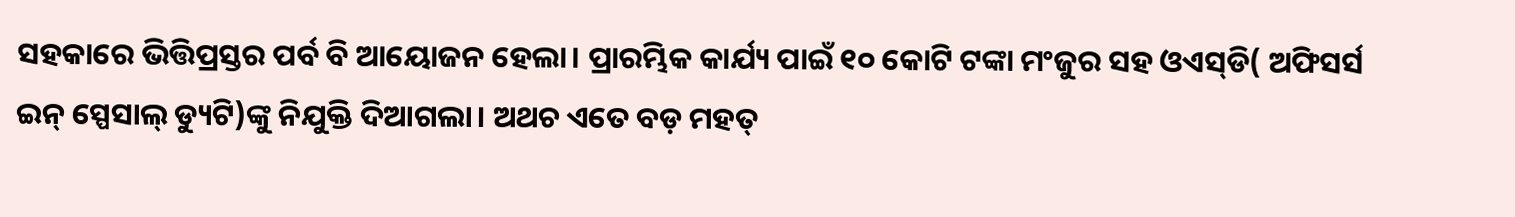ସହକାରେ ଭିତ୍ତିପ୍ରସ୍ତର ପର୍ବ ବି ଆୟୋଜନ ହେଲା। ପ୍ରାରମ୍ଭିକ କାର୍ଯ୍ୟ ପାଇଁ ୧୦ କୋଟି ଟଙ୍କା ମଂଜୁର ସହ ଓଏସ୍‌ଡି( ଅଫିସର୍ସ ଇନ୍‌ ସ୍ପେସାଲ୍‌ ଡ୍ୟୁଟି)ଙ୍କୁ ନିଯୁକ୍ତି ଦିଆଗଲା। ଅଥଚ ଏତେ ବଡ଼ ମହତ୍‌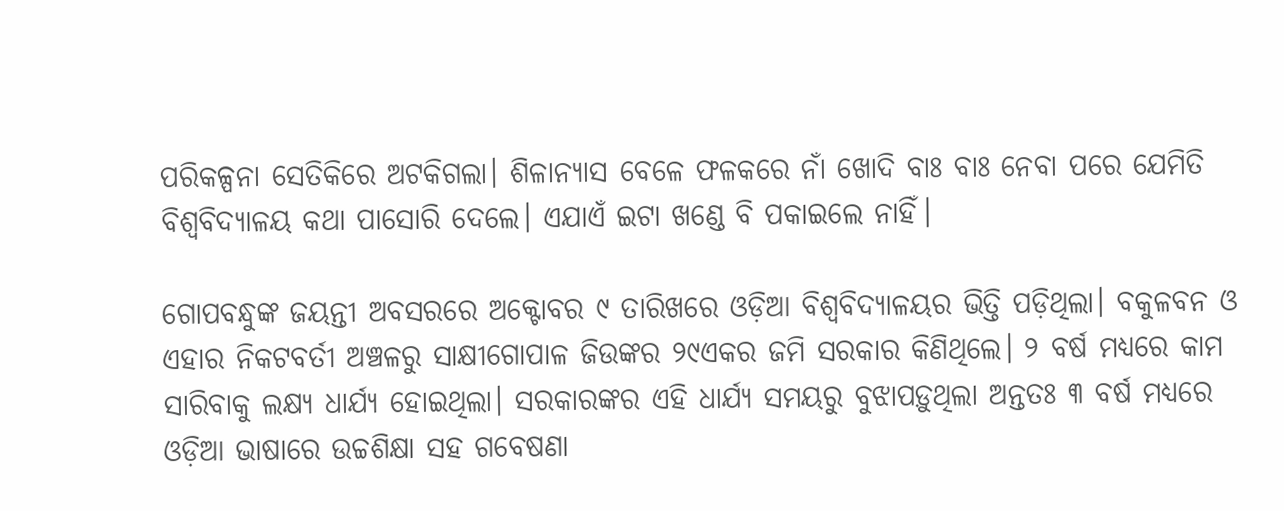ପରିକଳ୍ପନା ସେତିକିରେ ଅଟକିଗଲା। ଶିଳାନ୍ୟାସ ବେଳେ ଫଳକରେ ନାଁ ଖୋଦି ବାଃ ବାଃ ନେବା ପରେ ଯେମିତି ବିଶ୍ବବିଦ୍ୟାଳୟ କଥା ପାସୋରି ଦେଲେ। ଏଯାଏଁ ଇଟା ଖଣ୍ଡେ ବି ପକାଇଲେ ନାହିଁ।

ଗୋପବନ୍ଧୁଙ୍କ ଜୟନ୍ତୀ ଅବସରରେ ଅକ୍ଟୋବର ୯ ତାରିଖରେ ଓଡ଼ିଆ ବିଶ୍ବବିଦ୍ୟାଳୟର ଭିତ୍ତି ପଡ଼ିଥିଲା। ବକୁଳବନ ଓ ଏହାର ନିକଟବର୍ତୀ ଅଞ୍ଚଳରୁ ସାକ୍ଷୀଗୋପାଳ ଜିଉଙ୍କର ୨୯ଏକର ଜମି ସରକାର କିଣିଥିଲେ। ୨ ବର୍ଷ ମଧ୍ୟରେ କାମ ସାରିବାକୁ ଲକ୍ଷ୍ୟ ଧାର୍ଯ୍ୟ ହୋଇଥିଲା। ସରକାରଙ୍କର ଏହି ଧାର୍ଯ୍ୟ ସମୟରୁ ବୁଝାପଡ଼ୁଥିଲା ଅନ୍ତତଃ ୩ ବର୍ଷ ମଧ୍ୟରେ ଓଡ଼ିଆ ଭାଷାରେ ଉଚ୍ଚଶିକ୍ଷା ସହ ଗବେଷଣା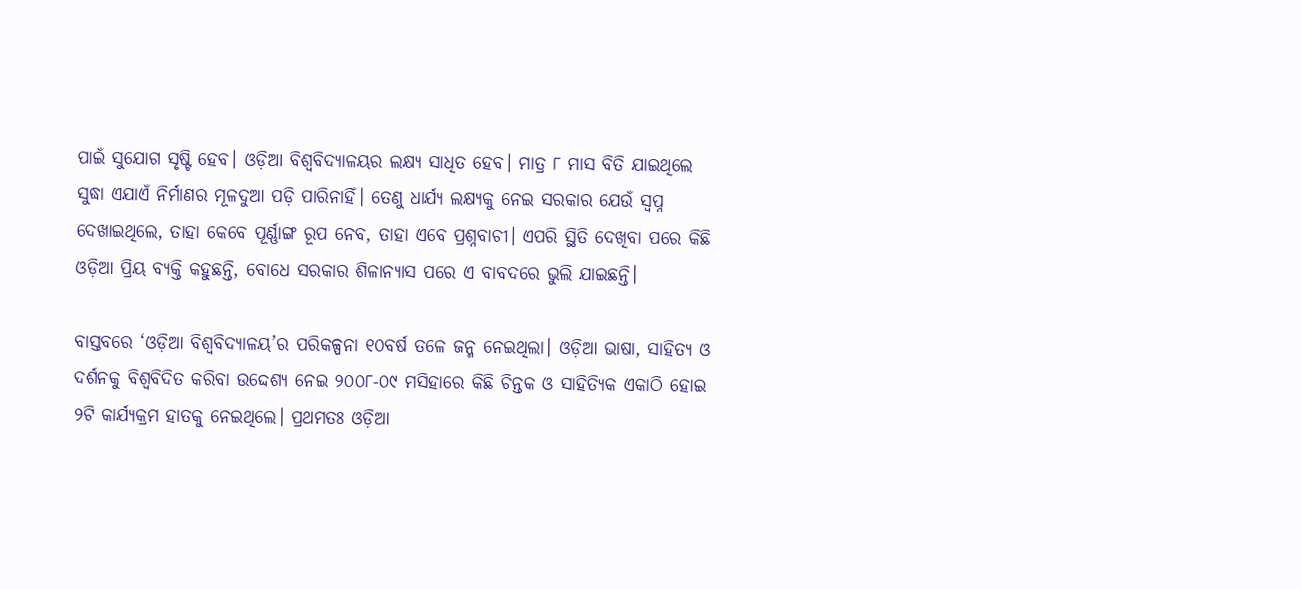ପାଇଁ ସୁଯୋଗ ସୃଷ୍ଟି ହେବ। ଓଡ଼ିଆ ବିଶ୍ବବିଦ୍ୟାଳୟର ଲକ୍ଷ୍ୟ ସାଧିତ ହେବ। ମାତ୍ର ୮ ମାସ ବିତି ଯାଇଥିଲେ ସୁଦ୍ଧା ଏଯାଏଁ ନିର୍ମାଣର ମୂଳଦୁଆ ପଡ଼ି ପାରିନାହିଁ। ତେଣୁ ଧାର୍ଯ୍ୟ ଲକ୍ଷ୍ୟକୁ ନେଇ ସରକାର ଯେଉଁ ସ୍ବପ୍ନ ଦେଖାଇଥିଲେ, ତାହା ‌କେବେ ପୂର୍ଣ୍ଣାଙ୍ଗ ରୂପ ନେବ, ତାହା ଏବେ ପ୍ରଶ୍ନବାଚୀ। ‌ଏପରି ସ୍ଥିତି ଦେଖିବା ପରେ କିଛି ଓଡ଼ିଆ ପ୍ରିୟ ବ୍ୟକ୍ତି କହୁଛନ୍ତି, ବୋଧେ ସରକାର ଶିଳାନ୍ୟାସ ପରେ ଏ ବାବଦରେ ଭୁଲି ଯାଇଛନ୍ତି।

ବାସ୍ତବରେ ‘ଓଡ଼ିଆ ବିଶ୍ବବିଦ୍ୟାଳୟ’ର ପରିକଳ୍ପନା ୧୦ବର୍ଷ ତଳେ ଜନ୍ମ ନେଇଥିଲା। ଓଡ଼ିଆ ଭ‌ାଷା, ସାହିତ୍ୟ ଓ ଦର୍ଶନକୁ ବିଶ୍ବବିଦିତ କରିବା‌ ଉଦ୍ଦେଶ୍ୟ ନେଇ ୨୦୦୮-୦୯ ମସିହା‌ରେ କିଛି ଚିନ୍ତକ ଓ ସାହିତ୍ୟିକ ଏକାଠି ହୋଇ ୨ଟି କାର୍ଯ୍ୟକ୍ରମ ହାତକୁ ନେଇଥିଲେ। ପ୍ରଥମତଃ ଓଡ଼ିଆ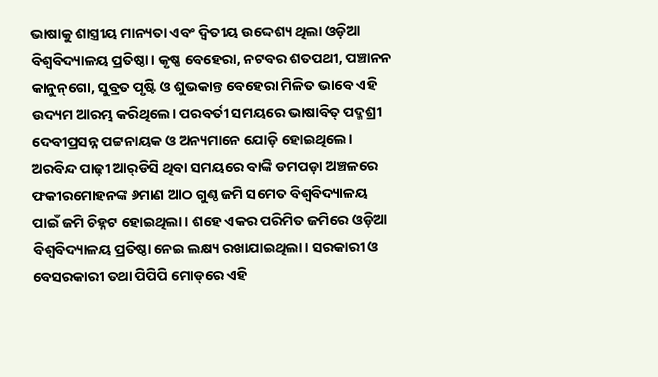ଭାଷାକୁ ଶାସ୍ତ୍ରୀୟ ମାନ୍ୟତା ଏବଂ ଦ୍ବିତୀୟ ଉଦ୍ଦେଶ୍ୟ ଥିଲା ଓଡ଼ିଆ ବିଶ୍ବବିଦ୍ୟାଳୟ ପ୍ରତିଷ୍ଠା। କୃଷ୍ଣ ବେହେରା, ନଟବର ଶତପଥୀ, ପଞ୍ଚାନନ କାନୁନ୍‌ଗୋ, ସୁବ୍ରତ ପୃଷ୍ଟି ଓ ଶୁଭକାନ୍ତ ବେହେରା ମିଳିତ ଭାବେ ଏହି ଉଦ୍ୟମ ଆରମ୍ଭ କରିଥିଲେ। ପରବର୍ତୀ ସମୟରେ ଭାଷାବିତ୍‌ ପଦ୍ମଶ୍ରୀ ଦେବୀପ୍ରସନ୍ନ ପଟ୍ଟନାୟକ ଓ ଅନ୍ୟମାନେ ଯୋଡ଼ି ହୋଇଥିଲେ। ଅରବିନ୍ଦ ପାଢ଼ୀ ଆର୍‌ଡିସି ଥିବା ସମୟରେ ବାଙ୍କି ଡମପଡ଼ା ଅଞ୍ଚଳରେ ଫକୀରମୋହନଙ୍କ ୬ମାଣ ଆଠ ଗୁଣ୍ଠ ଜମି ସମେତ ବିଶ୍ବବିଦ୍ୟାଳୟ ପାଇଁ ଜମି ଚିହ୍ନଟ ହୋଇଥିଲା। ଶହେ ଏକର ପରିମିତ ଜମିରେ ଓଡ଼ିଆ ବିଶ୍ବବିଦ୍ୟାଳୟ ପ୍ରତିଷ୍ଠା ନେଇ ଲକ୍ଷ୍ୟ ରଖାଯାଇଥିଲା। ସରକାରୀ ଓ ବେସରକାରୀ ତଥା ପିପିପି ମୋଡ୍‌ରେ ଏହି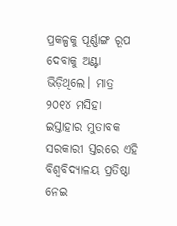ପ୍ରକଳ୍ପକୁ ପୂର୍ଣ୍ଣାଙ୍ଗ ରୂପ ଦେବାକୁ ଅଣ୍ଟା ଭିଡ଼ିଥିଲେ। ମାତ୍ର ୨୦୧୪ ମସିହା‌ ଇସ୍ତାହାର ମୁତାବକ ସରକାରୀ ସ୍ତରରେ ଏହି ବିଶ୍ବବିଦ୍ୟାଳୟ ପ୍ରତିଷ୍ଠା ନେଇ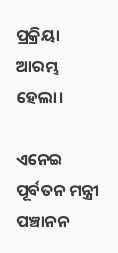ପ୍ରକ୍ରିୟା ଆରମ୍ଭ ହେଲା।

ଏନେଇ ପୂର୍ବତନ ମନ୍ତ୍ରୀ ପଞ୍ଚାନନ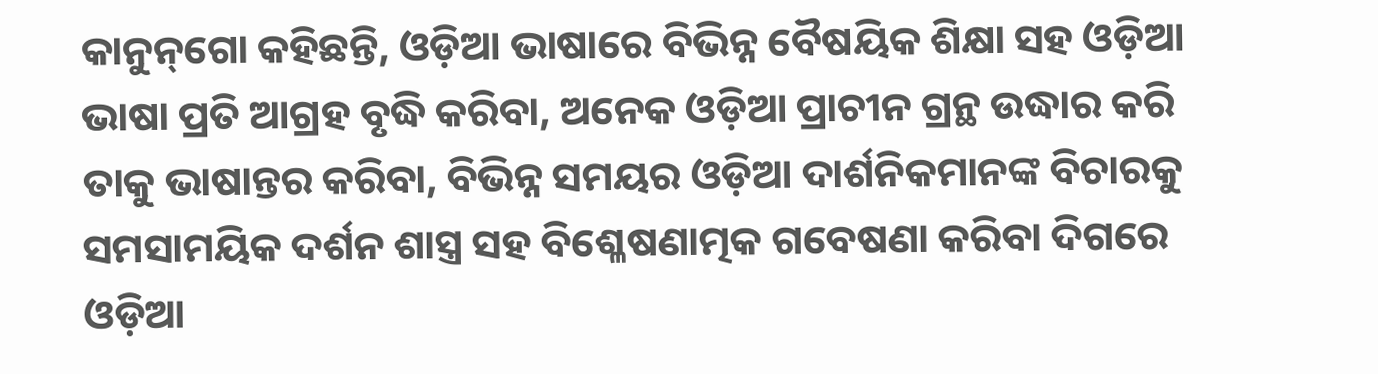କାନୁନ୍‌ଗୋ କହିଛନ୍ତି, ଓଡ଼ିଆ ଭାଷାରେ ବିଭିନ୍ନ ବୈଷୟିକ ଶିକ୍ଷା ସହ ଓଡ଼ିଆ ଭାଷା ପ୍ରତି ଆଗ୍ରହ ବୃଦ୍ଧି କରିବା, ଅନେକ ଓଡ଼ିଆ ପ୍ରାଚୀନ ଗ୍ରନ୍ଥ ଉଦ୍ଧାର କରି ତାକୁ ଭାଷାନ୍ତର କରିବା, ବିଭିନ୍ନ ସମୟର ଓଡ଼ିଆ ଦାର୍ଶନିକମାନଙ୍କ ବିଚାରକୁ ସମସାମୟିକ ଦର୍ଶନ ଶାସ୍ତ୍ର ସହ ବିଶ୍ଳେଷଣାତ୍ମକ ଗବେଷଣା କରିବା ଦିଗରେ ଓଡ଼ିଆ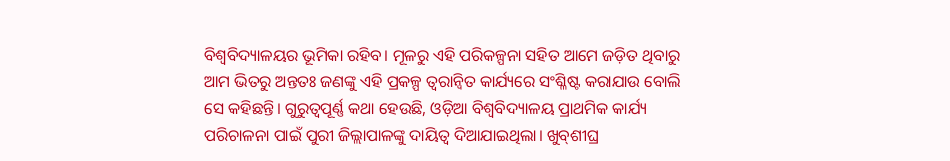ବିଶ୍ବବିଦ୍ୟାଳୟର ଭୂମିକା ରହିବ। ମୂଳରୁ ଏହି ପରିକଳ୍ପନା ସହିତ ଆମେ ଜଡ଼ିତ ଥିବାରୁ ଆମ ଭିତରୁ ଅନ୍ତତଃ ଜଣଙ୍କୁ ଏହି ପ୍ରକଳ୍ପ ତ୍ବରାନ୍ବିତ କାର୍ଯ୍ୟରେ ସଂଶ୍ଳିଷ୍ଟ କରାଯାଉ ବୋଲି ସେ କହିଛନ୍ତି। ଗୁରୁତ୍ବପୂର୍ଣ୍ଣ କଥା ହେଉଛି, ଓଡ଼ିଆ ବିଶ୍ବବିଦ୍ୟାଳୟ ପ୍ରାଥମିକ କାର୍ଯ୍ୟ ପରିଚାଳନା ପାଇଁ ପୁରୀ ଜିଲ୍ଲାପାଳଙ୍କୁ ଦାୟିତ୍ବ ଦିଆଯାଇଥିଲା। ଖୁବ୍‌ଶୀଘ୍ର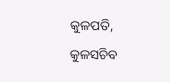କୁଳପତି, କୁଳସଚିବ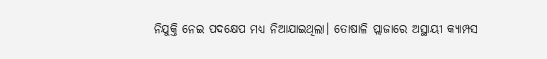ନିଯୁକ୍ତି ନେଇ ପଦକ୍ଷେପ ମଧ୍ୟ ନିଆଯାଇଥିଲା। ତୋଷାଳି ପ୍ଲାଜାରେ ଅସ୍ଥାୟୀ କ୍ୟାମ୍ପସ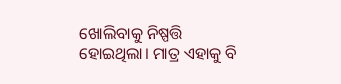ଖୋଲିବାକୁ ନିଷ୍ପତ୍ତି ହୋଇଥିଲା। ମାତ୍ର ଏହାକୁ ବି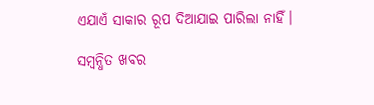ଏଯାଏଁ ସାକାର ରୂପ ଦିଆଯାଇ ପାରିଲା ନାହିଁ।

ସମ୍ବନ୍ଧିତ ଖବର